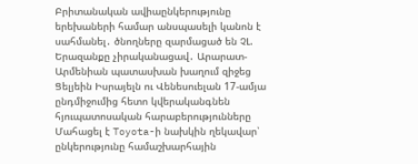Բրիտանական ավիաընկերությունը երեխաների համար անսպասելի կանոն է սահմանել․ ծնողները զարմացած են ՉԼ. Երազանքը չիրականացավ․ Արարատ-Արմենիան պատասխան խաղում զիջեց Ցելյեին Իսրայելն ու Վենեսուելան 17-ամյա ընդմիջումից հետո կվերականգնեն հյուպատոսական հարաբերությունները Մահացել է Toyota-ի նախկին ղեկավար՝ ընկերությունը համաշխարհային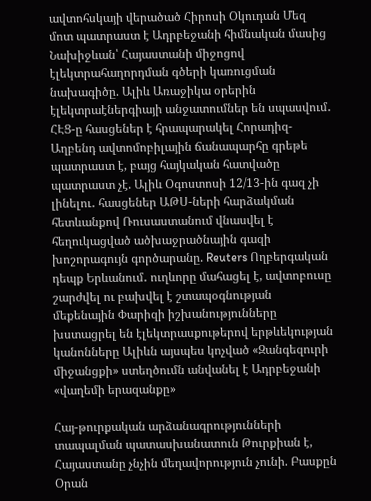ավտոհսկայի վերածած Հիրոսի Օկուդան Մեզ մոտ պատրաստ է Ադրբեջանի հիմնական մասից Նախիջևան՝ Հայաստանի միջոցով էլեկտրահաղորդման գծերի կառուցման նախագիծը. Ալիև Առաջիկա օրերին էլեկտրաէներգիայի անջատումներ են սպասվում․ ՀԷՑ-ը հասցեներ է հրապարակել Հորադիզ-Աղբենդ ավտոմոբիլային ճանապարհը գրեթե պատրաստ է, բայց հայկական հատվածը պատրաստ չէ. Ալիև Օգոստոսի 12/13-ին գազ չի լինելու․ հասցեներ ԱԹՍ-ների հարձակման հետևանքով Ռուսաստանում վնասվել է հեղուկացված ածխաջրածնային գազի խոշորագույն գործարանը. Reuters Ողբերգական դեպք Երևանում․ ուղևորը մահացել է, ավտոբուսը շարժվել ու բախվել է շտապօգնության մեքենային Փարիզի իշխանությունները խստացրել են էլեկտրասքութերով երթևեկության կանոնները Ալիևն այսպես կոչված «Զանգեզուրի միջանցքի» ստեղծումն անվանել է Ադրբեջանի «վաղեմի երազանքը»

Հայ-թուրքական արձանագրությունների տապալման պատասխանատուն Թուրքիան է, Հայաստանը չնչին մեղավորություն չունի. Բասքըն Օրան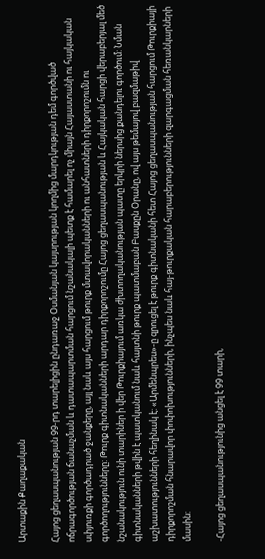Արտաքին Քաղաքական

Հայոց ցեղասպանության 99-րդ տարելիցին ընդառաջ Օսմանյան կայսրության կողմից մարդկության դեմ գործված ոճրագործության ճանաչման և դատապարտման հարցում նշանակալի պետք է համարել ոչ միայն Հայաստանի ու հայկական սփյուռքի գործադրած ջանքերը, այլ նաև այս հարցում թուրք մտավորականների ու անհատների դիրքորոշումն ու գործողությունները: Թուրք գիտնականների արդար դիրքորոշումը Հայոց ցեղասպանության և Հայկական հարցի վերաբերյալ մեծ նշանակություն ունի տարիներ ի վեր Թուրքիայում առկա ժխտողականության պատը երկրի ներսից քանդելու գործում: Նման գիտնականների թվին է պատկանում նաև հայտնի թուրք պատմաբան Բասքըն Օրանը, ով այս թեմայով բազմաթիվ աշխատությունների հեղինակ է: «Արմենպրես»-ը զրուցել է թուրք գիտնականի հետ Հայոց ցեղասպանության հարցում Թուրքիայի դիրքորոշման հնարավոր փոփոխությունների, ինչպես նաև հայ-թուրքական հարաբերությունների զարգացման հեռանկարների մասին:

-Հայոց ցեղասպանությունից անցել է 99 տարի,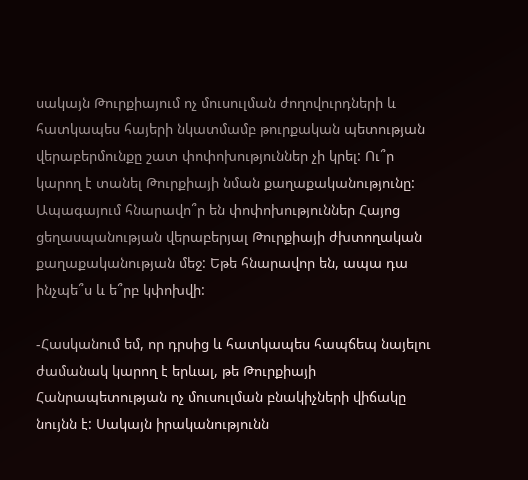սակայն Թուրքիայում ոչ մուսուլման ժողովուրդների և հատկապես հայերի նկատմամբ թուրքական պետության վերաբերմունքը շատ փոփոխություններ չի կրել: Ու՞ր կարող է տանել Թուրքիայի նման քաղաքականությունը: Ապագայում հնարավո՞ր են փոփոխություններ Հայոց ցեղասպանության վերաբերյալ Թուրքիայի ժխտողական քաղաքականության մեջ: Եթե հնարավոր են, ապա դա ինչպե՞ս և ե՞րբ կփոխվի:

-Հասկանում եմ, որ դրսից և հատկապես հապճեպ նայելու ժամանակ կարող է երևալ, թե Թուրքիայի Հանրապետության ոչ մուսուլման բնակիչների վիճակը նույնն է: Սակայն իրականությունն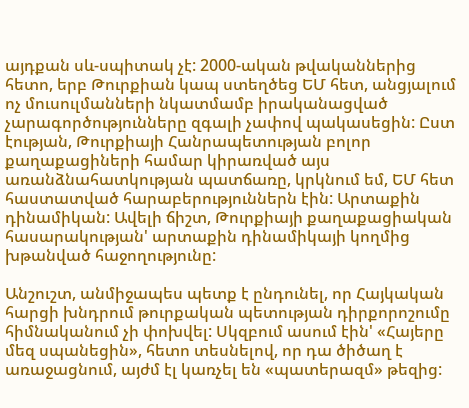այդքան սև-սպիտակ չէ: 2000-ական թվականներից հետո, երբ Թուրքիան կապ ստեղծեց ԵՄ հետ, անցյալում ոչ մուսուլմանների նկատմամբ իրականացված չարագործությունները զգալի չափով պակասեցին: Ըստ էության, Թուրքիայի Հանրապետության բոլոր քաղաքացիների համար կիրառված այս առանձնահատկության պատճառը, կրկնում եմ, ԵՄ հետ հաստատված հարաբերություններն էին: Արտաքին դինամիկան: Ավելի ճիշտ, Թուրքիայի քաղաքացիական հասարակության' արտաքին դինամիկայի կողմից խթանված հաջողությունը:

Անշուշտ, անմիջապես պետք է ընդունել, որ Հայկական հարցի խնդրում թուրքական պետության դիրքորոշումը հիմնականում չի փոխվել: Սկզբում ասում էին' «Հայերը մեզ սպանեցին», հետո տեսնելով, որ դա ծիծաղ է առաջացնում, այժմ էլ կառչել են «պատերազմ» թեզից: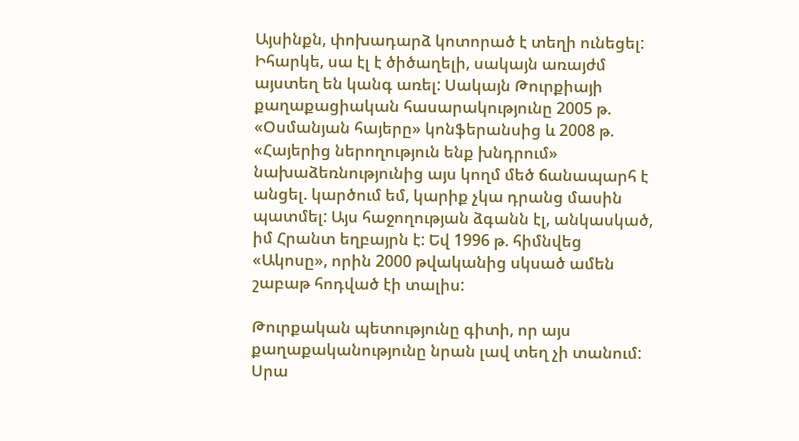Այսինքն, փոխադարձ կոտորած է տեղի ունեցել: Իհարկե, սա էլ է ծիծաղելի, սակայն առայժմ այստեղ են կանգ առել: Սակայն Թուրքիայի քաղաքացիական հասարակությունը 2005 թ. «Օսմանյան հայերը» կոնֆերանսից և 2008 թ. «Հայերից ներողություն ենք խնդրում» նախաձեռնությունից այս կողմ մեծ ճանապարհ է անցել. կարծում եմ, կարիք չկա դրանց մասին պատմել: Այս հաջողության ձգանն էլ, անկասկած, իմ Հրանտ եղբայրն է: Եվ 1996 թ. հիմնվեց «Ակոսը», որին 2000 թվականից սկսած ամեն շաբաթ հոդված էի տալիս:

Թուրքական պետությունը գիտի, որ այս քաղաքականությունը նրան լավ տեղ չի տանում: Սրա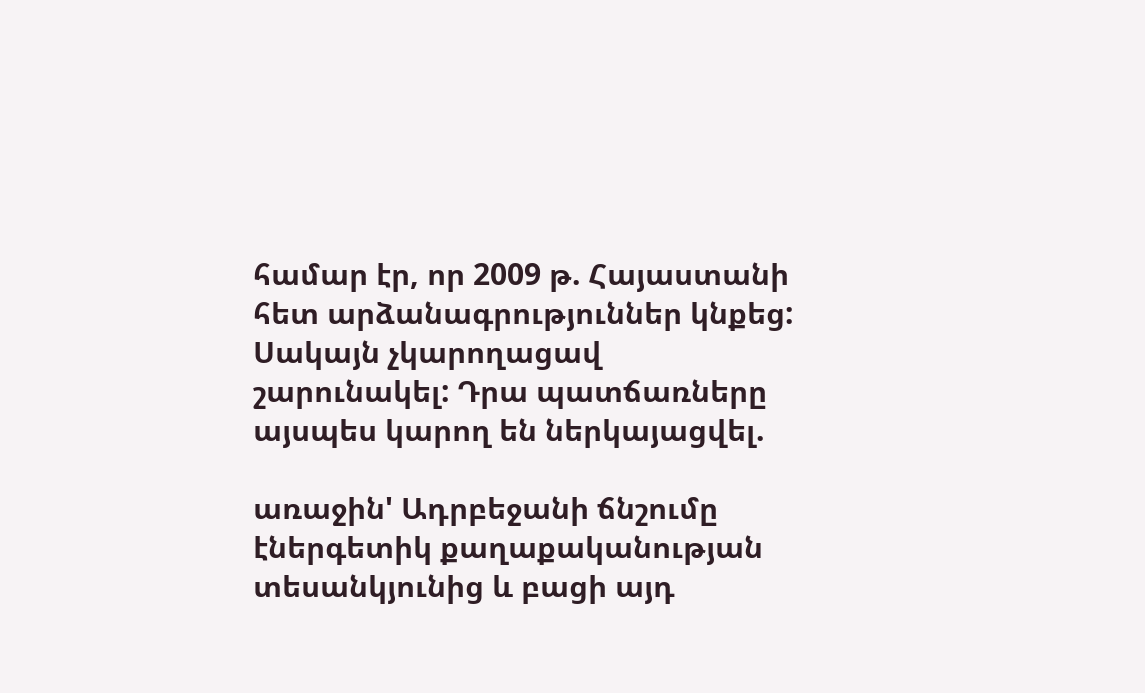համար էր, որ 2009 թ. Հայաստանի հետ արձանագրություններ կնքեց: Սակայն չկարողացավ շարունակել: Դրա պատճառները այսպես կարող են ներկայացվել.

առաջին' Ադրբեջանի ճնշումը էներգետիկ քաղաքականության տեսանկյունից և բացի այդ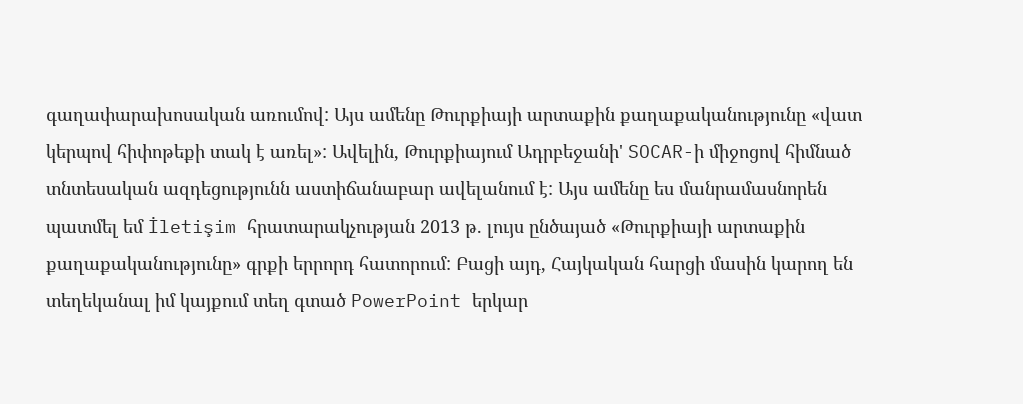գաղափարախոսական առումով: Այս ամենը Թուրքիայի արտաքին քաղաքականությունը «վատ կերպով հիփոթեքի տակ է առել»: Ավելին, Թուրքիայում Ադրբեջանի' SOCAR-ի միջոցով հիմնած տնտեսական ազդեցությունն աստիճանաբար ավելանում է: Այս ամենը ես մանրամասնորեն պատմել եմ İletişim հրատարակչության 2013 թ. լույս ընծայած «Թուրքիայի արտաքին քաղաքականությունը» գրքի երրորդ հատորում: Բացի այդ, Հայկական հարցի մասին կարող են տեղեկանալ իմ կայքում տեղ գտած PowerPoint երկար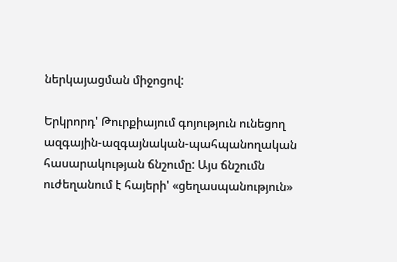ներկայացման միջոցով:

Երկրորդ' Թուրքիայում գոյություն ունեցող ազգային-ազգայնական-պահպանողական հասարակության ճնշումը: Այս ճնշումն ուժեղանում է հայերի' «ցեղասպանություն»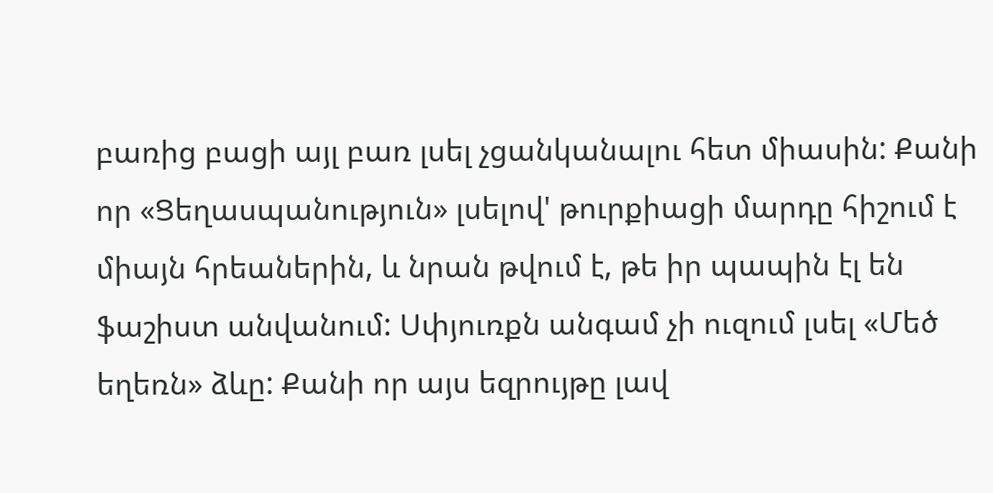բառից բացի այլ բառ լսել չցանկանալու հետ միասին: Քանի որ «Ցեղասպանություն» լսելով' թուրքիացի մարդը հիշում է միայն հրեաներին, և նրան թվում է, թե իր պապին էլ են ֆաշիստ անվանում: Սփյուռքն անգամ չի ուզում լսել «Մեծ եղեռն» ձևը: Քանի որ այս եզրույթը լավ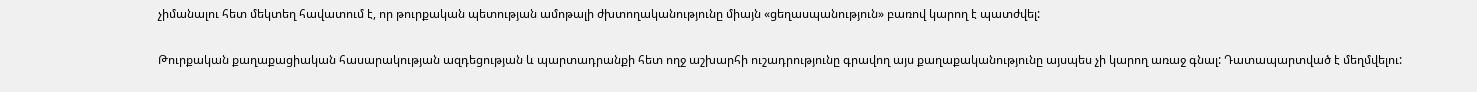չիմանալու հետ մեկտեղ հավատում է, որ թուրքական պետության ամոթալի ժխտողականությունը միայն «ցեղասպանություն» բառով կարող է պատժվել:

Թուրքական քաղաքացիական հասարակության ազդեցության և պարտադրանքի հետ ողջ աշխարհի ուշադրությունը գրավող այս քաղաքականությունը այսպես չի կարող առաջ գնալ: Դատապարտված է մեղմվելու: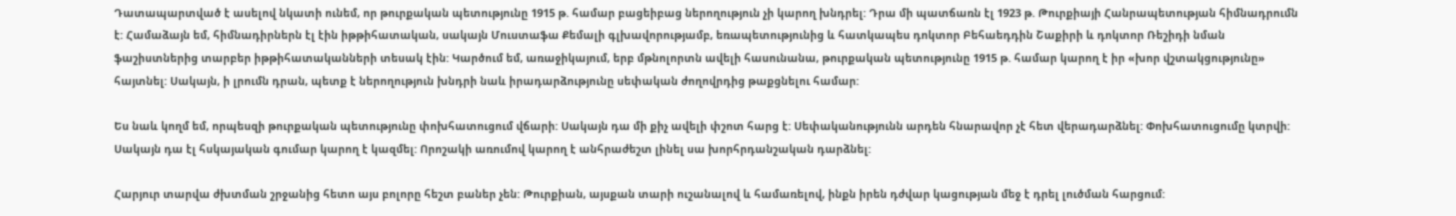Դատապարտված է ասելով նկատի ունեմ, որ թուրքական պետությունը 1915 թ. համար բացեիբաց ներողություն չի կարող խնդրել: Դրա մի պատճառն էլ 1923 թ. Թուրքիայի Հանրապետության հիմնադրումն է: Համաձայն եմ, հիմնադիրներն էլ էին իթթիհատական, սակայն Մուստաֆա Քեմալի գլխավորությամբ, եռապետությունից և հատկապես դոկտոր Բեհաեդդին Շաքիրի և դոկտոր Ռեշիդի նման ֆաշիստներից տարբեր իթթիհատականների տեսակ էին: Կարծում եմ, առաջիկայում, երբ մթնոլորտն ավելի հասունանա, թուրքական պետությունը 1915 թ. համար կարող է իր «խոր վշտակցությունը» հայտնել: Սակայն, ի լրումն դրան, պետք է ներողություն խնդրի նաև իրադարձությունը սեփական ժողովրդից թաքցնելու համար:

Ես նաև կողմ եմ, որպեսզի թուրքական պետությունը փոխհատուցում վճարի: Սակայն դա մի քիչ ավելի փշոտ հարց է: Սեփականությունն արդեն հնարավոր չէ հետ վերադարձնել: Փոխհատուցումը կտրվի: Սակայն դա էլ հսկայական գումար կարող է կազմել: Որոշակի առումով կարող է անհրաժեշտ լինել սա խորհրդանշական դարձնել:

Հարյուր տարվա ժխտման շրջանից հետո այս բոլորը հեշտ բաներ չեն: Թուրքիան, այսքան տարի ուշանալով և համառելով, ինքն իրեն դժվար կացության մեջ է դրել լուծման հարցում: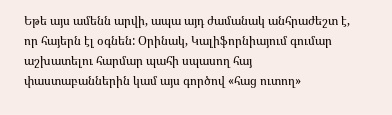Եթե այս ամենն արվի, ապա այդ ժամանակ անհրաժեշտ է, որ հայերն էլ օգնեն: Օրինակ, Կալիֆորնիայում գումար աշխատելու հարմար պահի սպասող հայ փաստաբաններին կամ այս գործով «հաց ուտող»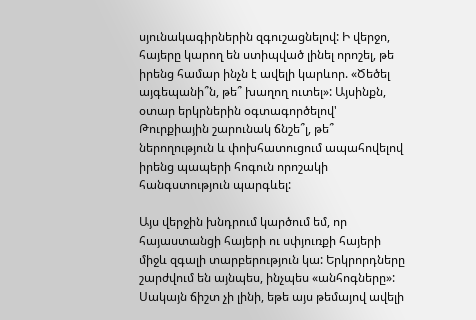սյունակագիրներին զգուշացնելով: Ի վերջո, հայերը կարող են ստիպված լինել որոշել, թե իրենց համար ինչն է ավելի կարևոր. «Ծեծել այգեպանի՞ն, թե՞ խաղող ուտել»: Այսինքն, օտար երկրներին օգտագործելով' Թուրքիային շարունակ ճնշե՞լ, թե՞ ներողություն և փոխհատուցում ապահովելով իրենց պապերի հոգուն որոշակի հանգստություն պարգևել:

Այս վերջին խնդրում կարծում եմ, որ հայաստանցի հայերի ու սփյուռքի հայերի միջև զգալի տարբերություն կա: Երկրորդները շարժվում են այնպես, ինչպես «անհոգները»: Սակայն ճիշտ չի լինի, եթե այս թեմայով ավելի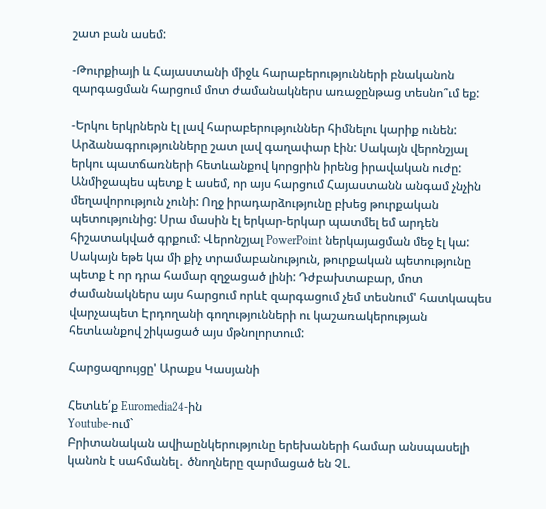շատ բան ասեմ:

-Թուրքիայի և Հայաստանի միջև հարաբերությունների բնականոն զարգացման հարցում մոտ ժամանակներս առաջընթաց տեսնո՞ւմ եք:

-Երկու երկրներն էլ լավ հարաբերություններ հիմնելու կարիք ունեն: Արձանագրությունները շատ լավ գաղափար էին: Սակայն վերոնշյալ երկու պատճառների հետևանքով կորցրին իրենց իրավական ուժը: Անմիջապես պետք է ասեմ, որ այս հարցում Հայաստանն անգամ չնչին մեղավորություն չունի: Ողջ իրադարձությունը բխեց թուրքական պետությունից: Սրա մասին էլ երկար-երկար պատմել եմ արդեն հիշատակված գրքում: Վերոնշյալ PowerPoint ներկայացման մեջ էլ կա: Սակայն եթե կա մի քիչ տրամաբանություն, թուրքական պետությունը պետք է որ դրա համար զղջացած լինի: Դժբախտաբար, մոտ ժամանակներս այս հարցում որևէ զարգացում չեմ տեսնում' հատկապես վարչապետ Էրդողանի գողությունների ու կաշառակերության հետևանքով շիկացած այս մթնոլորտում:

Հարցազրույցը' Արաքս Կասյանի

Հետևե՛ք Euromedia24-ին
Youtube-ում`
Բրիտանական ավիաընկերությունը երեխաների համար անսպասելի կանոն է սահմանել․ ծնողները զարմացած են ՉԼ.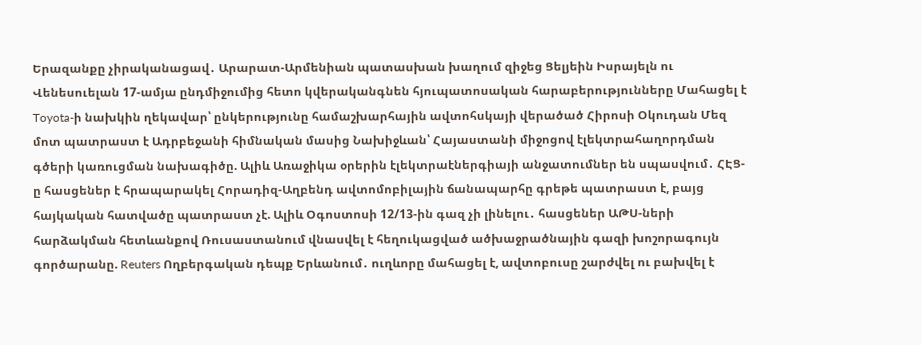Երազանքը չիրականացավ․ Արարատ-Արմենիան պատասխան խաղում զիջեց Ցելյեին Իսրայելն ու Վենեսուելան 17-ամյա ընդմիջումից հետո կվերականգնեն հյուպատոսական հարաբերությունները Մահացել է Toyota-ի նախկին ղեկավար՝ ընկերությունը համաշխարհային ավտոհսկայի վերածած Հիրոսի Օկուդան Մեզ մոտ պատրաստ է Ադրբեջանի հիմնական մասից Նախիջևան՝ Հայաստանի միջոցով էլեկտրահաղորդման գծերի կառուցման նախագիծը. Ալիև Առաջիկա օրերին էլեկտրաէներգիայի անջատումներ են սպասվում․ ՀԷՑ-ը հասցեներ է հրապարակել Հորադիզ-Աղբենդ ավտոմոբիլային ճանապարհը գրեթե պատրաստ է, բայց հայկական հատվածը պատրաստ չէ. Ալիև Օգոստոսի 12/13-ին գազ չի լինելու․ հասցեներ ԱԹՍ-ների հարձակման հետևանքով Ռուսաստանում վնասվել է հեղուկացված ածխաջրածնային գազի խոշորագույն գործարանը. Reuters Ողբերգական դեպք Երևանում․ ուղևորը մահացել է, ավտոբուսը շարժվել ու բախվել է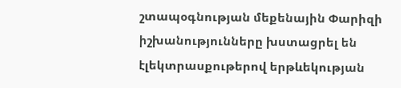շտապօգնության մեքենային Փարիզի իշխանությունները խստացրել են էլեկտրասքութերով երթևեկության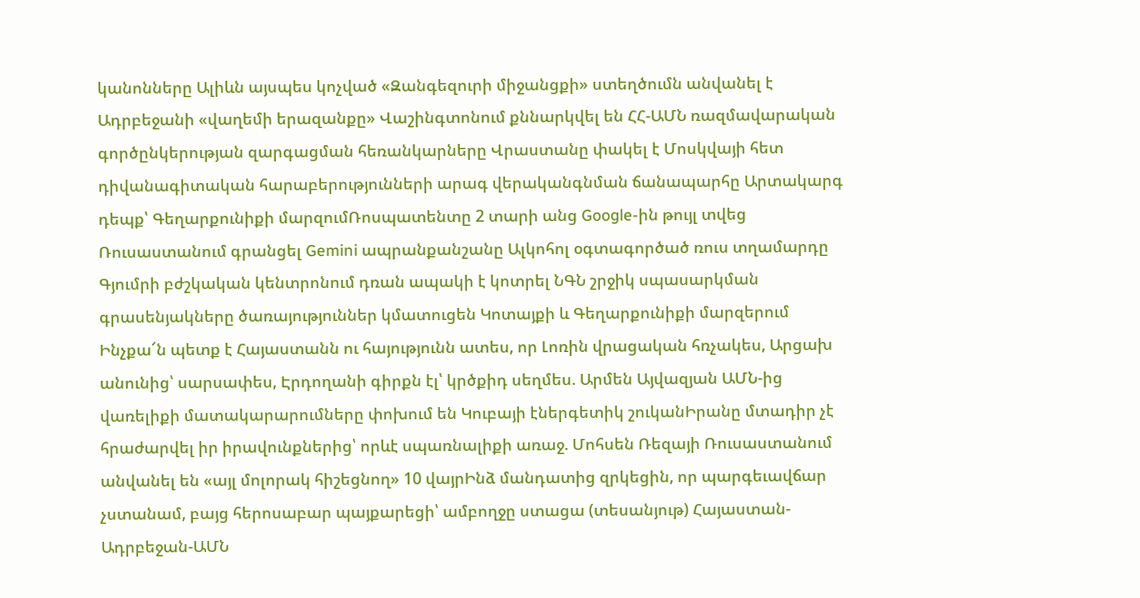կանոնները Ալիևն այսպես կոչված «Զանգեզուրի միջանցքի» ստեղծումն անվանել է Ադրբեջանի «վաղեմի երազանքը» Վաշինգտոնում քննարկվել են ՀՀ-ԱՄՆ ռազմավարական գործընկերության զարգացման հեռանկարները Վրաստանը փակել է Մոսկվայի հետ դիվանագիտական հարաբերությունների արագ վերականգնման ճանապարհը Արտակարգ դեպք՝ Գեղարքունիքի մարզումՌոսպատենտը 2 տարի անց Google-ին թույլ տվեց Ռուսաստանում գրանցել Gemini ապրանքանշանը Ալկոհոլ օգտագործած ռուս տղամարդը Գյումրի բժշկական կենտրոնում դռան ապակի է կոտրել ՆԳՆ շրջիկ սպասարկման գրասենյակները ծառայություններ կմատուցեն Կոտայքի և Գեղարքունիքի մարզերում Ինչքա՜ն պետք է Հայաստանն ու հայությունն ատես, որ Լոռին վրացական հռչակես, Արցախ անունից՝ սարսափես, Էրդողանի գիրքն էլ՝ կրծքիդ սեղմես. Արմեն Այվազյան ԱՄՆ-ից վառելիքի մատակարարումները փոխում են Կուբայի էներգետիկ շուկանԻրանը մտադիր չէ հրաժարվել իր իրավունքներից՝ որևէ սպառնալիքի առաջ. Մոհսեն Ռեզայի Ռուսաստանում անվանել են «այլ մոլորակ հիշեցնող» 10 վայրԻնձ մանդատից զրկեցին, որ պարգեւավճար չստանամ, բայց հերոսաբար պայքարեցի՝ ամբողջը ստացա (տեսանյութ) Հայաստան-Ադրբեջան-ԱՄՆ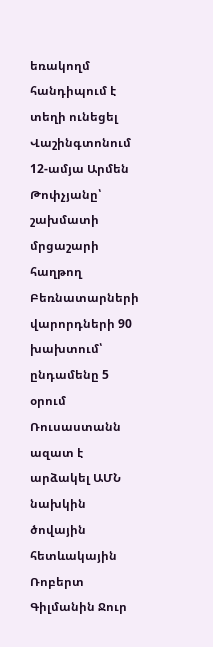եռակողմ հանդիպում է տեղի ունեցել Վաշինգտոնում 12-ամյա Արմեն Թոփչյանը՝ շախմատի մրցաշարի հաղթող Բեռնատարների վարորդների 90 խախտում՝ ընդամենը 5 օրում Ռուսաստանն ազատ է արձակել ԱՄՆ նախկին ծովային հետևակային Ռոբերտ Գիլմանին Ջուր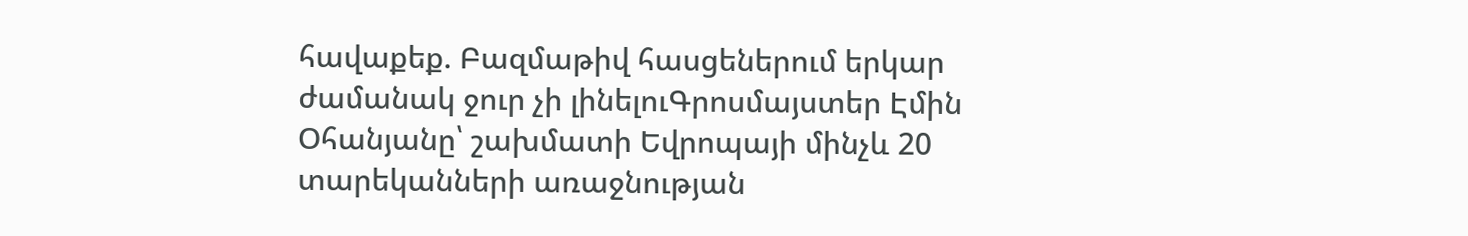հավաքեք. Բազմաթիվ հասցեներում երկար ժամանակ ջուր չի լինելուԳրոսմայստեր Էմին Օհանյանը՝ շախմատի Եվրոպայի մինչև 20 տարեկանների առաջնության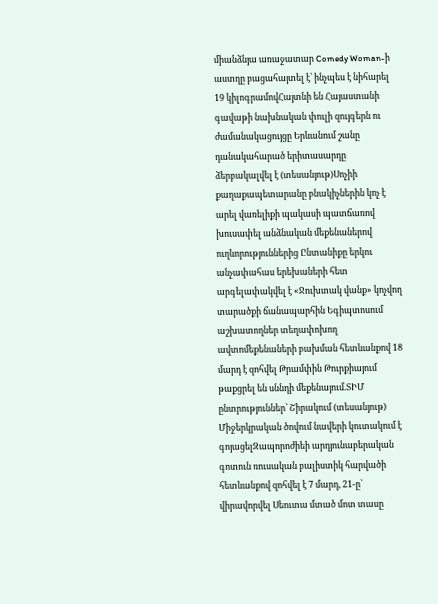միանձնյա առաջատար Comedy Woman-ի աստղը բացահայտել է՝ ինչպես է նիհարել 19 կիլոգրամովՀայտնի են Հայաստանի գավաթի նախնական փուլի զույգերն ու ժամանակացույցը Երևանում շանը դանակահարած երիտասարդը ձերբակալվել է (տեսանյութ)Սոչիի քաղաքապետարանը բնակիչներին կոչ է արել վառելիքի պակասի պատճառով խուսափել անձնական մեքենաներով ուղևորություններից Ընտանիքը երկու անչափահաս երեխաների հետ արգելափակվել է «Ջուխտակ վանք» կոչվող տարածքի ճանապարհին Եգիպտոսում աշխատողներ տեղափոխող ավտոմեքենաների բախման հետևանքով 18 մարդ է զոհվել Թրամփին Թուրքիայում թաքցրել են սննդի մեքենայում.ՏԻՄ ընտրություններ՝ Շիրակում (տեսանյութ) Միջերկրական ծովում նավերի կուտակում է գոյացելԶապորոժիեի արդյունաբերական գոտուն ռուսական բալիստիկ հարվածի հետևանքով զոհվել է 7 մարդ, 21-ը՝ վիրավորվել Սեուտա մտած մոտ տասը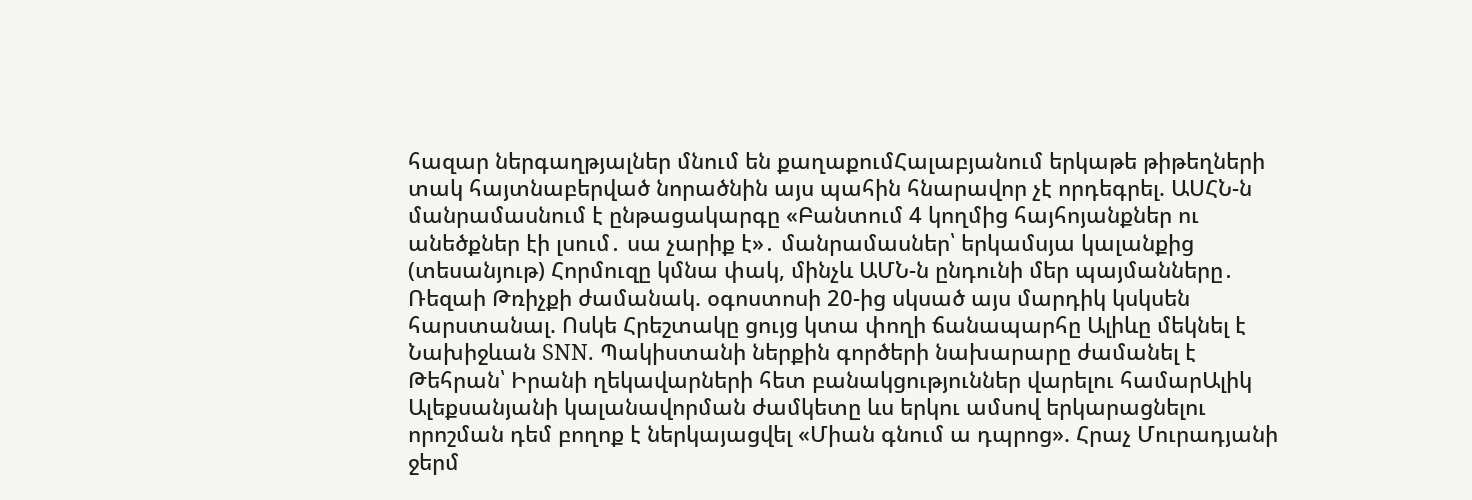հազար ներգաղթյալներ մնում են քաղաքումՀալաբյանում երկաթե թիթեղների տակ հայտնաբերված նորածնին այս պահին հնարավոր չէ որդեգրել. ԱՍՀՆ-ն մանրամասնում է ընթացակարգը «Բանտում 4 կողմից հայհոյանքներ ու անեծքներ էի լսում․ սա չարիք է»․ մանրամասներ՝ երկամսյա կալանքից (տեսանյութ) Հորմուզը կմնա փակ, մինչև ԱՄՆ-ն ընդունի մեր պայմանները․ Ռեզաի Թռիչքի ժամանակ. օգոստոսի 20-ից սկսած այս մարդիկ կսկսեն հարստանալ. Ոսկե Հրեշտակը ցույց կտա փողի ճանապարհը Ալիևը մեկնել է Նախիջևան SNN. Պակիստանի ներքին գործերի նախարարը ժամանել է Թեհրան՝ Իրանի ղեկավարների հետ բանակցություններ վարելու համարԱլիկ Ալեքսանյանի կալանավորման ժամկետը ևս երկու ամսով երկարացնելու որոշման դեմ բողոք է ներկայացվել «Միան գնում ա դպրոց». Հրաչ Մուրադյանի ջերմ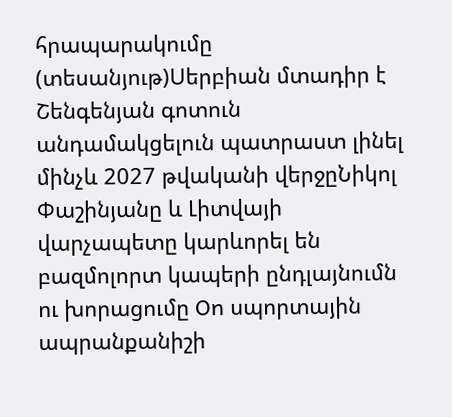հրապարակումը (տեսանյութ)Սերբիան մտադիր է Շենգենյան գոտուն անդամակցելուն պատրաստ լինել մինչև 2027 թվականի վերջըՆիկոլ Փաշինյանը և Լիտվայի վարչապետը կարևորել են բազմոլորտ կապերի ընդլայնումն ու խորացումը On սպորտային ապրանքանիշի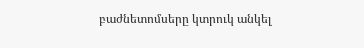բաժնետոմսերը կտրուկ անկել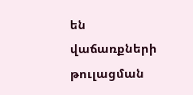են վաճառքների թուլացման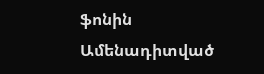ֆոնին
Ամենադիտված